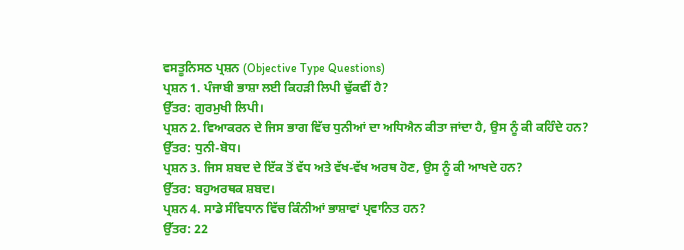ਵਸਤੂਨਿਸਠ ਪ੍ਰਸ਼ਨ (Objective Type Questions)
ਪ੍ਰਸ਼ਨ 1. ਪੰਜਾਬੀ ਭਾਸ਼ਾ ਲਈ ਕਿਹੜੀ ਲਿਪੀ ਢੁੱਕਵੀਂ ਹੈ?
ਉੱਤਰ: ਗੁਰਮੁਖੀ ਲਿਪੀ।
ਪ੍ਰਸ਼ਨ 2. ਵਿਆਕਰਨ ਦੇ ਜਿਸ ਭਾਗ ਵਿੱਚ ਧੁਨੀਆਂ ਦਾ ਅਧਿਐਨ ਕੀਤਾ ਜਾਂਦਾ ਹੈ, ਉਸ ਨੂੰ ਕੀ ਕਹਿੰਦੇ ਹਨ?
ਉੱਤਰ: ਧੁਨੀ-ਬੋਧ।
ਪ੍ਰਸ਼ਨ 3. ਜਿਸ ਸ਼ਬਦ ਦੇ ਇੱਕ ਤੋਂ ਵੱਧ ਅਤੇ ਵੱਖ-ਵੱਖ ਅਰਥ ਹੋਣ, ਉਸ ਨੂੰ ਕੀ ਆਖਦੇ ਹਨ?
ਉੱਤਰ: ਬਹੁਅਰਥਕ ਸ਼ਬਦ।
ਪ੍ਰਸ਼ਨ 4. ਸਾਡੇ ਸੰਵਿਧਾਨ ਵਿੱਚ ਕਿੰਨੀਆਂ ਭਾਸ਼ਾਵਾਂ ਪ੍ਰਵਾਨਿਤ ਹਨ?
ਉੱਤਰ: 22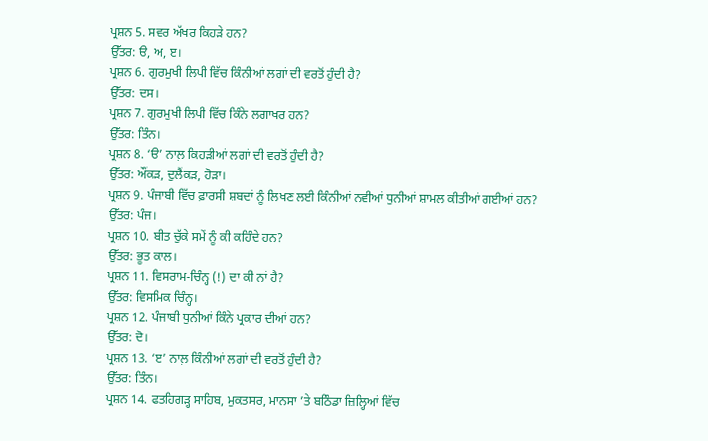ਪ੍ਰਸ਼ਨ 5. ਸਵਰ ਅੱਖਰ ਕਿਹੜੇ ਹਨ?
ਉੱਤਰ: ੳ, ਅ, ੲ।
ਪ੍ਰਸ਼ਨ 6. ਗੁਰਮੁਖੀ ਲਿਪੀ ਵਿੱਚ ਕਿੰਨੀਆਂ ਲਗਾਂ ਦੀ ਵਰਤੋਂ ਹੁੰਦੀ ਹੈ?
ਉੱਤਰ: ਦਸ।
ਪ੍ਰਸ਼ਨ 7. ਗੁਰਮੁਖੀ ਲਿਪੀ ਵਿੱਚ ਕਿੰਨੇ ਲਗਾਖਰ ਹਨ?
ਉੱਤਰ: ਤਿੰਨ।
ਪ੍ਰਸ਼ਨ 8. ‘ੳ’ ਨਾਲ਼ ਕਿਹੜੀਆਂ ਲਗਾਂ ਦੀ ਵਰਤੋਂ ਹੁੰਦੀ ਹੈ?
ਉੱਤਰ: ਔਂਕੜ, ਦੁਲੈਂਕੜ, ਹੋੜਾ।
ਪ੍ਰਸ਼ਨ 9. ਪੰਜਾਬੀ ਵਿੱਚ ਫ਼ਾਰਸੀ ਸ਼ਬਦਾਂ ਨੂੰ ਲਿਖਣ ਲਈ ਕਿੰਨੀਆਂ ਨਵੀਆਂ ਧੁਨੀਆਂ ਸ਼ਾਮਲ ਕੀਤੀਆਂ ਗਈਆਂ ਹਨ?
ਉੱਤਰ: ਪੰਜ।
ਪ੍ਰਸ਼ਨ 10. ਬੀਤ ਚੁੱਕੇ ਸਮੇਂ ਨੂੰ ਕੀ ਕਹਿੰਦੇ ਹਨ?
ਉੱਤਰ: ਭੂਤ ਕਾਲ।
ਪ੍ਰਸ਼ਨ 11. ਵਿਸਰਾਮ-ਚਿੰਨ੍ਹ (!) ਦਾ ਕੀ ਨਾਂ ਹੈ?
ਉੱਤਰ: ਵਿਸਮਿਕ ਚਿੰਨ੍ਹ।
ਪ੍ਰਸ਼ਨ 12. ਪੰਜਾਬੀ ਧੁਨੀਆਂ ਕਿੰਨੇ ਪ੍ਰਕਾਰ ਦੀਆਂ ਹਨ?
ਉੱਤਰ: ਦੋ।
ਪ੍ਰਸ਼ਨ 13. ‘ੲ’ ਨਾਲ਼ ਕਿੰਨੀਆਂ ਲਗਾਂ ਦੀ ਵਰਤੋਂ ਹੁੰਦੀ ਹੈ?
ਉੱਤਰ: ਤਿੰਨ।
ਪ੍ਰਸ਼ਨ 14. ਫਤਹਿਗੜ੍ਹ ਸਾਹਿਬ, ਮੁਕਤਸਰ, ਮਾਨਸਾ ’ਤੇ ਬਠਿੰਡਾ ਜ਼ਿਲ੍ਹਿਆਂ ਵਿੱਚ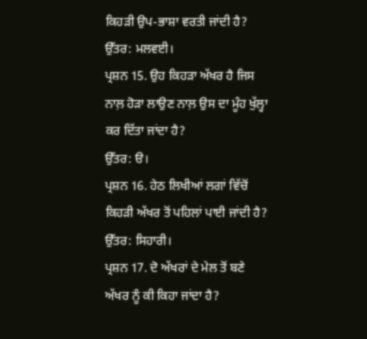ਕਿਹੜੀ ਉਪ-ਭਾਸ਼ਾ ਵਰਤੀ ਜਾਂਦੀ ਹੈ?
ਉੱਤਰ: ਮਲਵਈ।
ਪ੍ਰਸ਼ਨ 15. ਉਹ ਕਿਹੜਾ ਅੱਖਰ ਹੈ ਜਿਸ ਨਾਲ਼ ਹੋੜਾ ਲਾਉਣ ਨਾਲ਼ ਉਸ ਦਾ ਮੂੰਹ ਖੁੱਲ੍ਹਾ ਕਰ ਦਿੱਤਾ ਜਾਂਦਾ ਹੈ?
ਉੱਤਰ: ੳ।
ਪ੍ਰਸ਼ਨ 16. ਹੇਠ ਲਿਖੀਆਂ ਲਗਾਂ ਵਿੱਚੋਂ ਕਿਹੜੀ ਅੱਖਰ ਤੋਂ ਪਹਿਲਾਂ ਪਾਈ ਜਾਂਦੀ ਹੈ?
ਉੱਤਰ: ਸਿਹਾਰੀ।
ਪ੍ਰਸ਼ਨ 17. ਦੋ ਅੱਖਰਾਂ ਦੇ ਮੇਲ ਤੋਂ ਬਣੇ ਅੱਖਰ ਨੂੰ ਕੀ ਕਿਹਾ ਜਾਂਦਾ ਹੈ?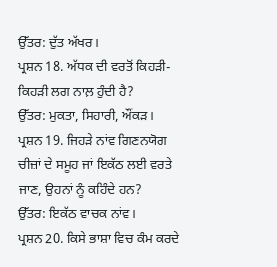ਉੱਤਰ: ਦੁੱਤ ਅੱਖਰ।
ਪ੍ਰਸ਼ਨ 18. ਅੱਧਕ ਦੀ ਵਰਤੋਂ ਕਿਹੜੀ-ਕਿਹੜੀ ਲਗ ਨਾਲ਼ ਹੁੰਦੀ ਹੈ?
ਉੱਤਰ: ਮੁਕਤਾ, ਸਿਹਾਰੀ, ਔਂਕੜ।
ਪ੍ਰਸ਼ਨ 19. ਜਿਹੜੇ ਨਾਂਵ ਗਿਣਨਯੋਗ ਚੀਜ਼ਾਂ ਦੇ ਸਮੂਹ ਜਾਂ ਇਕੱਠ ਲਈ ਵਰਤੇ ਜਾਣ, ਉਹਨਾਂ ਨੂੰ ਕਹਿੰਦੇ ਹਨ?
ਉੱਤਰ: ਇਕੱਠ ਵਾਚਕ ਨਾਂਵ।
ਪ੍ਰਸ਼ਨ 20. ਕਿਸੇ ਭਾਸ਼ਾ ਵਿਚ ਕੰਮ ਕਰਦੇ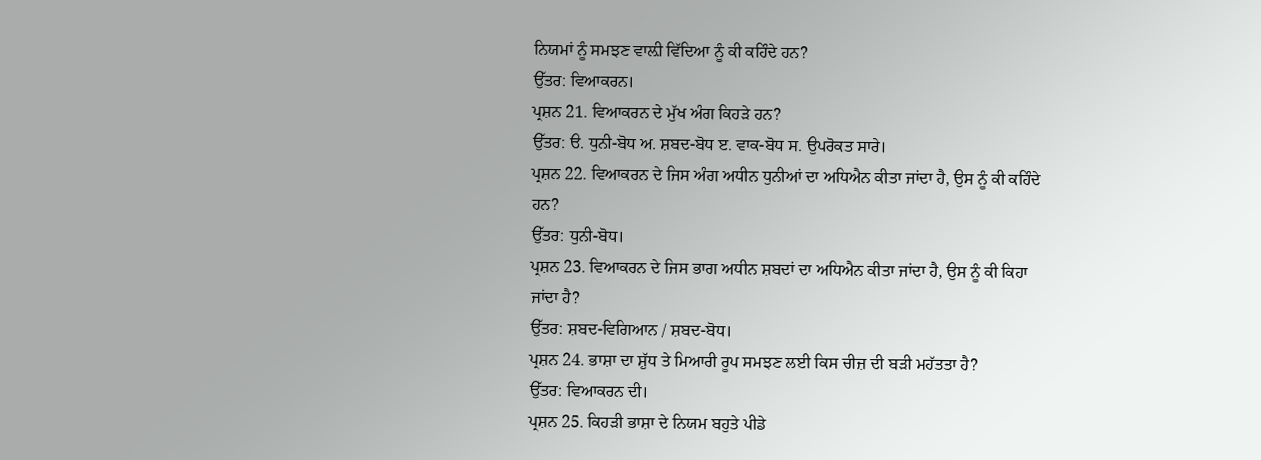ਨਿਯਮਾਂ ਨੂੰ ਸਮਝਣ ਵਾਲ਼ੀ ਵਿੱਦਿਆ ਨੂੰ ਕੀ ਕਹਿੰਦੇ ਹਨ?
ਉੱਤਰ: ਵਿਆਕਰਨ।
ਪ੍ਰਸ਼ਨ 21. ਵਿਆਕਰਨ ਦੇ ਮੁੱਖ ਅੰਗ ਕਿਹੜੇ ਹਨ?
ਉੱਤਰ: ੳ. ਧੁਨੀ-ਬੋਧ ਅ. ਸ਼ਬਦ-ਬੋਧ ੲ. ਵਾਕ-ਬੋਧ ਸ. ਉਪਰੋਕਤ ਸਾਰੇ।
ਪ੍ਰਸ਼ਨ 22. ਵਿਆਕਰਨ ਦੇ ਜਿਸ ਅੰਗ ਅਧੀਨ ਧੁਨੀਆਂ ਦਾ ਅਧਿਐਨ ਕੀਤਾ ਜਾਂਦਾ ਹੈ, ਉਸ ਨੂੰ ਕੀ ਕਹਿੰਦੇ ਹਨ?
ਉੱਤਰ: ਧੁਨੀ-ਬੋਧ।
ਪ੍ਰਸ਼ਨ 23. ਵਿਆਕਰਨ ਦੇ ਜਿਸ ਭਾਗ ਅਧੀਨ ਸ਼ਬਦਾਂ ਦਾ ਅਧਿਐਨ ਕੀਤਾ ਜਾਂਦਾ ਹੈ, ਉਸ ਨੂੰ ਕੀ ਕਿਹਾ ਜਾਂਦਾ ਹੈ?
ਉੱਤਰ: ਸ਼ਬਦ-ਵਿਗਿਆਨ / ਸ਼ਬਦ-ਬੋਧ।
ਪ੍ਰਸ਼ਨ 24. ਭਾਸ਼ਾ ਦਾ ਸ਼ੁੱਧ ਤੇ ਮਿਆਰੀ ਰੂਪ ਸਮਝਣ ਲਈ ਕਿਸ ਚੀਜ਼ ਦੀ ਬੜੀ ਮਹੱਤਤਾ ਹੈ?
ਉੱਤਰ: ਵਿਆਕਰਨ ਦੀ।
ਪ੍ਰਸ਼ਨ 25. ਕਿਹੜੀ ਭਾਸ਼ਾ ਦੇ ਨਿਯਮ ਬਹੁਤੇ ਪੀਡੇ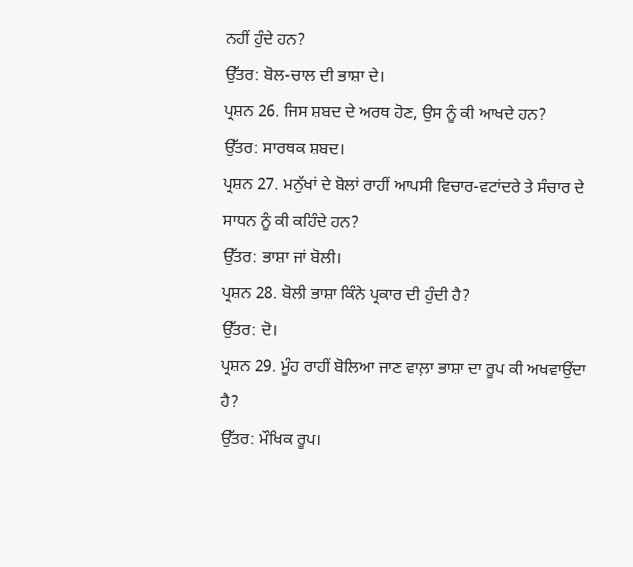ਨਹੀਂ ਹੁੰਦੇ ਹਨ?
ਉੱਤਰ: ਬੋਲ-ਚਾਲ ਦੀ ਭਾਸ਼ਾ ਦੇ।
ਪ੍ਰਸ਼ਨ 26. ਜਿਸ ਸ਼ਬਦ ਦੇ ਅਰਥ ਹੋਣ, ਉਸ ਨੂੰ ਕੀ ਆਖਦੇ ਹਨ?
ਉੱਤਰ: ਸਾਰਥਕ ਸ਼ਬਦ।
ਪ੍ਰਸ਼ਨ 27. ਮਨੁੱਖਾਂ ਦੇ ਬੋਲਾਂ ਰਾਹੀਂ ਆਪਸੀ ਵਿਚਾਰ-ਵਟਾਂਦਰੇ ਤੇ ਸੰਚਾਰ ਦੇ ਸਾਧਨ ਨੂੰ ਕੀ ਕਹਿੰਦੇ ਹਨ?
ਉੱਤਰ: ਭਾਸ਼ਾ ਜਾਂ ਬੋਲੀ।
ਪ੍ਰਸ਼ਨ 28. ਬੋਲੀ ਭਾਸ਼ਾ ਕਿੰਨੇ ਪ੍ਰਕਾਰ ਦੀ ਹੁੰਦੀ ਹੈ?
ਉੱਤਰ: ਦੋ।
ਪ੍ਰਸ਼ਨ 29. ਮੂੰਹ ਰਾਹੀਂ ਬੋਲਿਆ ਜਾਣ ਵਾਲ਼ਾ ਭਾਸ਼ਾ ਦਾ ਰੂਪ ਕੀ ਅਖਵਾਉਂਦਾ ਹੈ?
ਉੱਤਰ: ਮੌਖਿਕ ਰੂਪ।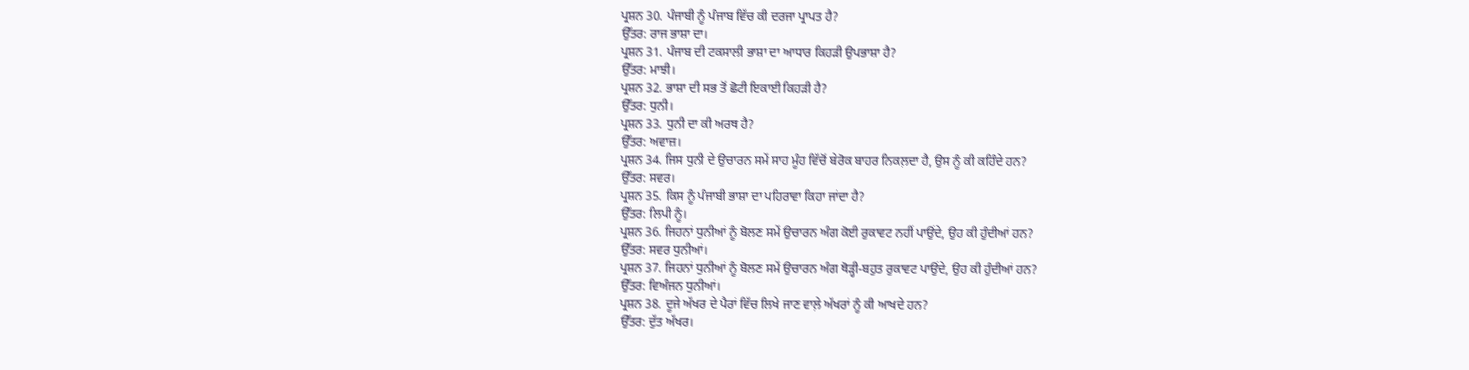ਪ੍ਰਸ਼ਨ 30. ਪੰਜਾਬੀ ਨੂੰ ਪੰਜਾਬ ਵਿੱਚ ਕੀ ਦਰਜਾ ਪ੍ਰਾਪਤ ਹੈ?
ਉੱਤਰ: ਰਾਜ ਭਾਸ਼ਾ ਦਾ।
ਪ੍ਰਸ਼ਨ 31. ਪੰਜਾਬ ਦੀ ਟਕਸਾਲੀ ਭਾਸ਼ਾ ਦਾ ਆਧਾਰ ਕਿਹੜੀ ਉਪਭਾਸ਼ਾ ਹੈ?
ਉੱਤਰ: ਮਾਝੀ।
ਪ੍ਰਸ਼ਨ 32. ਭਾਸ਼ਾ ਦੀ ਸਭ ਤੋਂ ਛੋਟੀ ਇਕਾਈ ਕਿਹੜੀ ਹੈ?
ਉੱਤਰ: ਧੁਨੀ।
ਪ੍ਰਸ਼ਨ 33. ਧੁਨੀ ਦਾ ਕੀ ਅਰਥ ਹੈ?
ਉੱਤਰ: ਅਵਾਜ਼।
ਪ੍ਰਸ਼ਨ 34. ਜਿਸ ਧੁਨੀ ਦੇ ਉਚਾਰਨ ਸਮੇਂ ਸਾਹ ਮੂੰਹ ਵਿੱਚੋਂ ਬੇਰੋਕ ਬਾਹਰ ਨਿਕਲ਼ਦਾ ਹੈ, ਉਸ ਨੂੰ ਕੀ ਕਹਿੰਦੇ ਹਨ?
ਉੱਤਰ: ਸਵਰ।
ਪ੍ਰਸ਼ਨ 35. ਕਿਸ ਨੂੰ ਪੰਜਾਬੀ ਭਾਸ਼ਾ ਦਾ ਪਹਿਰਾਵਾ ਕਿਹਾ ਜਾਂਦਾ ਹੈ?
ਉੱਤਰ: ਲਿਪੀ ਨੂੰ।
ਪ੍ਰਸ਼ਨ 36. ਜਿਹਨਾਂ ਧੁਨੀਆਂ ਨੂੰ ਬੋਲਣ ਸਮੇਂ ਉਚਾਰਨ ਅੰਗ ਕੋਈ ਰੁਕਾਵਟ ਨਹੀਂ ਪਾਉਂਦੇ, ਉਹ ਕੀ ਹੁੰਦੀਆਂ ਹਨ?
ਉੱਤਰ: ਸਵਰ ਧੁਨੀਆਂ।
ਪ੍ਰਸ਼ਨ 37. ਜਿਹਨਾਂ ਧੁਨੀਆਂ ਨੂੰ ਬੋਲਣ ਸਮੇਂ ਉਚਾਰਨ ਅੰਗ ਥੋੜ੍ਹੀ-ਬਹੁਤ ਰੁਕਾਵਟ ਪਾਉਂਦੇ, ਉਹ ਕੀ ਹੁੰਦੀਆਂ ਹਨ?
ਉੱਤਰ: ਵਿਅੰਜਨ ਧੁਨੀਆਂ।
ਪ੍ਰਸ਼ਨ 38. ਦੂਜੇ ਅੱਖਰ ਦੇ ਪੈਰਾਂ ਵਿੱਚ ਲਿਖੇ ਜਾਣ ਵਾਲ਼ੇ ਅੱਖਰਾਂ ਨੂੰ ਕੀ ਆਖਦੇ ਹਨ?
ਉੱਤਰ: ਦੁੱਤ ਅੱਖਰ।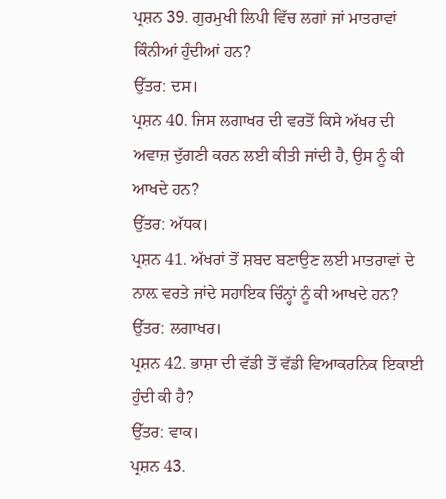ਪ੍ਰਸ਼ਨ 39. ਗੁਰਮੁਖੀ ਲਿਪੀ ਵਿੱਚ ਲਗਾਂ ਜਾਂ ਮਾਤਰਾਵਾਂ ਕਿੰਨੀਆਂ ਹੁੰਦੀਆਂ ਹਨ?
ਉੱਤਰ: ਦਸ।
ਪ੍ਰਸ਼ਨ 40. ਜਿਸ ਲਗਾਖਰ ਦੀ ਵਰਤੋਂ ਕਿਸੇ ਅੱਖਰ ਦੀ ਅਵਾਜ਼ ਦੁੱਗਣੀ ਕਰਨ ਲਈ ਕੀਤੀ ਜਾਂਦੀ ਹੈ, ਉਸ ਨੂੰ ਕੀ ਆਖਦੇ ਹਨ?
ਉੱਤਰ: ਅੱਧਕ।
ਪ੍ਰਸ਼ਨ 41. ਅੱਖਰਾਂ ਤੋਂ ਸ਼ਬਦ ਬਣਾਉਣ ਲਈ ਮਾਤਰਾਵਾਂ ਦੇ ਨਾਲ਼ ਵਰਤੇ ਜਾਂਦੇ ਸਹਾਇਕ ਚਿੰਨ੍ਹਾਂ ਨੂੰ ਕੀ ਆਖਦੇ ਹਨ?
ਉੱਤਰ: ਲਗਾਖਰ।
ਪ੍ਰਸ਼ਨ 42. ਭਾਸ਼ਾ ਦੀ ਵੱਡੀ ਤੋਂ ਵੱਡੀ ਵਿਆਕਰਨਿਕ ਇਕਾਈ ਹੁੰਦੀ ਕੀ ਹੈ?
ਉੱਤਰ: ਵਾਕ।
ਪ੍ਰਸ਼ਨ 43.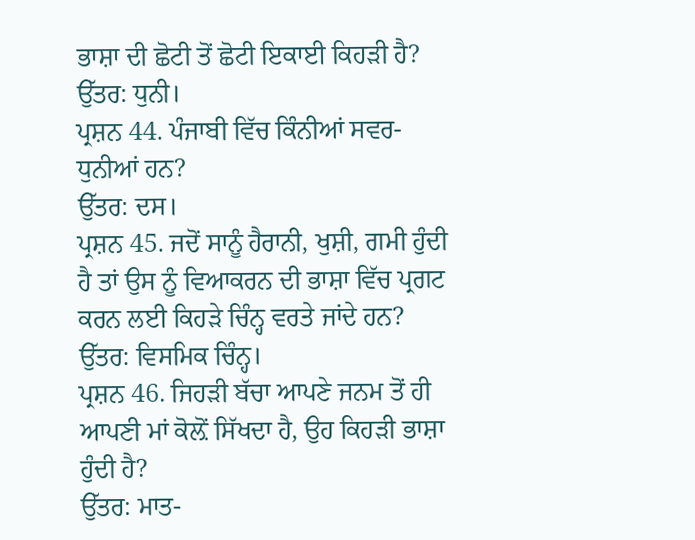ਭਾਸ਼ਾ ਦੀ ਛੋਟੀ ਤੋਂ ਛੋਟੀ ਇਕਾਈ ਕਿਹੜੀ ਹੈ?
ਉੱਤਰ: ਧੁਨੀ।
ਪ੍ਰਸ਼ਨ 44. ਪੰਜਾਬੀ ਵਿੱਚ ਕਿੰਨੀਆਂ ਸਵਰ-ਧੁਨੀਆਂ ਹਨ?
ਉੱਤਰ: ਦਸ।
ਪ੍ਰਸ਼ਨ 45. ਜਦੋਂ ਸਾਨੂੰ ਹੈਰਾਨੀ, ਖੁਸ਼ੀ, ਗਮੀ ਹੁੰਦੀ ਹੈ ਤਾਂ ਉਸ ਨੂੰ ਵਿਆਕਰਨ ਦੀ ਭਾਸ਼ਾ ਵਿੱਚ ਪ੍ਰਗਟ ਕਰਨ ਲਈ ਕਿਹੜੇ ਚਿੰਨ੍ਹ ਵਰਤੇ ਜਾਂਦੇ ਹਨ?
ਉੱਤਰ: ਵਿਸਮਿਕ ਚਿੰਨ੍ਹ।
ਪ੍ਰਸ਼ਨ 46. ਜਿਹੜੀ ਬੱਚਾ ਆਪਣੇ ਜਨਮ ਤੋਂ ਹੀ ਆਪਣੀ ਮਾਂ ਕੋਲ਼ੋਂ ਸਿੱਖਦਾ ਹੈ, ਉਹ ਕਿਹੜੀ ਭਾਸ਼ਾ ਹੁੰਦੀ ਹੈ?
ਉੱਤਰ: ਮਾਤ-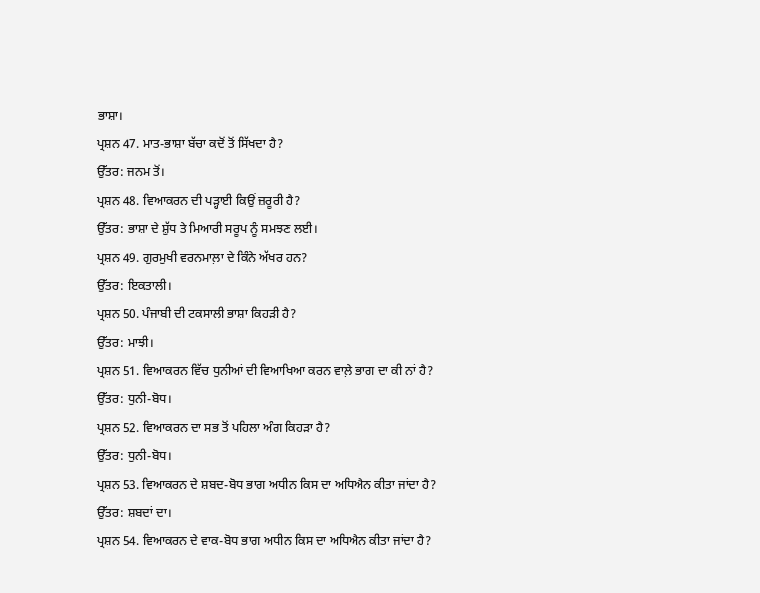ਭਾਸ਼ਾ।
ਪ੍ਰਸ਼ਨ 47. ਮਾਤ-ਭਾਸ਼ਾ ਬੱਚਾ ਕਦੋਂ ਤੋਂ ਸਿੱਖਦਾ ਹੈ?
ਉੱਤਰ: ਜਨਮ ਤੋਂ।
ਪ੍ਰਸ਼ਨ 48. ਵਿਆਕਰਨ ਦੀ ਪੜ੍ਹਾਈ ਕਿਉਂ ਜ਼ਰੂਰੀ ਹੈ?
ਉੱਤਰ: ਭਾਸ਼ਾ ਦੇ ਸ਼ੁੱਧ ਤੇ ਮਿਆਰੀ ਸਰੂਪ ਨੂੰ ਸਮਝਣ ਲਈ।
ਪ੍ਰਸ਼ਨ 49. ਗੁਰਮੁਖੀ ਵਰਨਮਾਲ਼ਾ ਦੇ ਕਿੰਨੇ ਅੱਖਰ ਹਨ?
ਉੱਤਰ: ਇਕਤਾਲੀ।
ਪ੍ਰਸ਼ਨ 50. ਪੰਜਾਬੀ ਦੀ ਟਕਸਾਲੀ ਭਾਸ਼ਾ ਕਿਹੜੀ ਹੈ?
ਉੱਤਰ: ਮਾਝੀ।
ਪ੍ਰਸ਼ਨ 51. ਵਿਆਕਰਨ ਵਿੱਚ ਧੁਨੀਆਂ ਦੀ ਵਿਆਖਿਆ ਕਰਨ ਵਾਲ਼ੇ ਭਾਗ ਦਾ ਕੀ ਨਾਂ ਹੈ?
ਉੱਤਰ: ਧੁਨੀ-ਬੋਧ।
ਪ੍ਰਸ਼ਨ 52. ਵਿਆਕਰਨ ਦਾ ਸਭ ਤੋਂ ਪਹਿਲਾ ਅੰਗ ਕਿਹੜਾ ਹੈ?
ਉੱਤਰ: ਧੁਨੀ-ਬੋਧ।
ਪ੍ਰਸ਼ਨ 53. ਵਿਆਕਰਨ ਦੇ ਸ਼ਬਦ-ਬੋਧ ਭਾਗ ਅਧੀਨ ਕਿਸ ਦਾ ਅਧਿਐਨ ਕੀਤਾ ਜਾਂਦਾ ਹੈ?
ਉੱਤਰ: ਸ਼ਬਦਾਂ ਦਾ।
ਪ੍ਰਸ਼ਨ 54. ਵਿਆਕਰਨ ਦੇ ਵਾਕ-ਬੋਧ ਭਾਗ ਅਧੀਨ ਕਿਸ ਦਾ ਅਧਿਐਨ ਕੀਤਾ ਜਾਂਦਾ ਹੈ?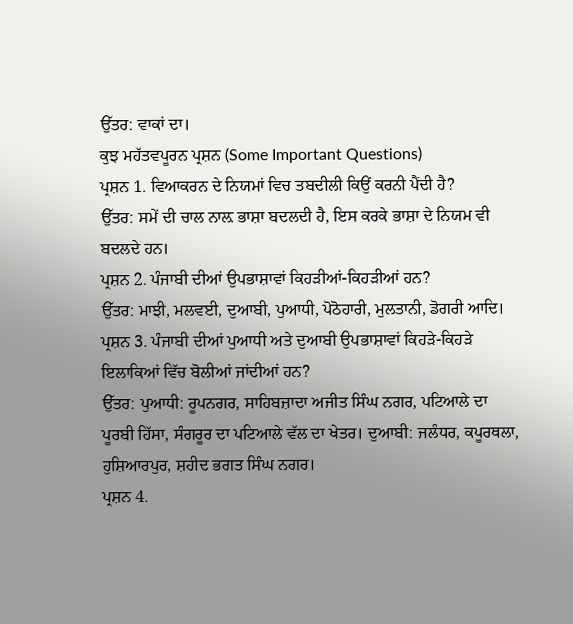ਉੱਤਰ: ਵਾਕਾਂ ਦਾ।
ਕੁਝ ਮਹੱਤਵਪੂਰਨ ਪ੍ਰਸ਼ਨ (Some Important Questions)
ਪ੍ਰਸ਼ਨ 1. ਵਿਆਕਰਨ ਦੇ ਨਿਯਮਾਂ ਵਿਚ ਤਬਦੀਲੀ ਕਿਉਂ ਕਰਨੀ ਪੈਂਦੀ ਹੈ?
ਉੱਤਰ: ਸਮੇਂ ਦੀ ਚਾਲ ਨਾਲ਼ ਭਾਸ਼ਾ ਬਦਲਦੀ ਹੈ, ਇਸ ਕਰਕੇ ਭਾਸ਼ਾ ਦੇ ਨਿਯਮ ਵੀ ਬਦਲਦੇ ਹਨ।
ਪ੍ਰਸ਼ਨ 2. ਪੰਜਾਬੀ ਦੀਆਂ ਉਪਭਾਸ਼ਾਵਾਂ ਕਿਹੜੀਆਂ-ਕਿਹੜੀਆਂ ਹਨ?
ਉੱਤਰ: ਮਾਝੀ, ਮਲਵਈ, ਦੁਆਬੀ, ਪੁਆਧੀ, ਪੋਠੋਹਾਰੀ, ਮੁਲਤਾਨੀ, ਡੋਗਰੀ ਆਦਿ।
ਪ੍ਰਸ਼ਨ 3. ਪੰਜਾਬੀ ਦੀਆਂ ਪੁਆਧੀ ਅਤੇ ਦੁਆਬੀ ਉਪਭਾਸ਼ਾਵਾਂ ਕਿਹੜੇ-ਕਿਹੜੇ ਇਲਾਕਿਆਂ ਵਿੱਚ ਬੋਲੀਆਂ ਜਾਂਦੀਆਂ ਹਨ?
ਉੱਤਰ: ਪੁਆਧੀ: ਰੂਪਨਗਰ, ਸਾਹਿਬਜ਼ਾਦਾ ਅਜੀਤ ਸਿੰਘ ਨਗਰ, ਪਟਿਆਲੇ ਦਾ ਪੂਰਬੀ ਹਿੱਸਾ, ਸੰਗਰੂਰ ਦਾ ਪਟਿਆਲੇ ਵੱਲ ਦਾ ਖੇਤਰ। ਦੁਆਬੀ: ਜਲੰਧਰ, ਕਪੂਰਥਲਾ, ਹੁਸ਼ਿਆਰਪੁਰ, ਸ਼ਹੀਦ ਭਗਤ ਸਿੰਘ ਨਗਰ।
ਪ੍ਰਸ਼ਨ 4.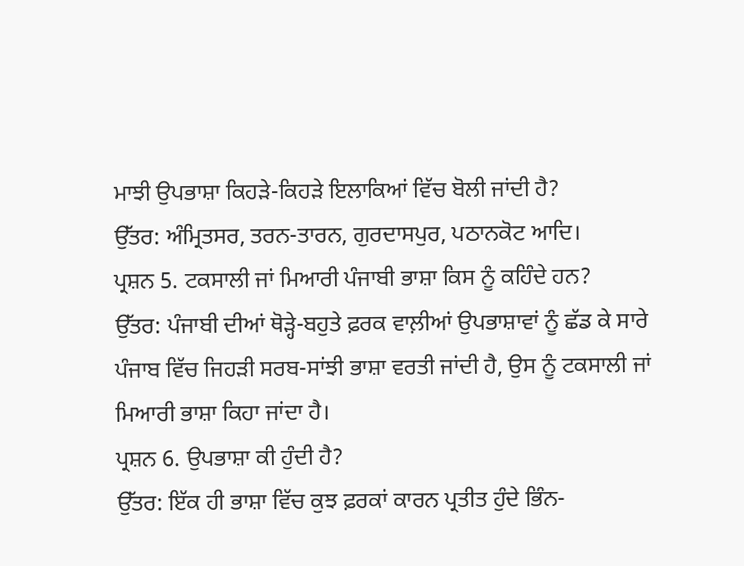ਮਾਝੀ ਉਪਭਾਸ਼ਾ ਕਿਹੜੇ-ਕਿਹੜੇ ਇਲਾਕਿਆਂ ਵਿੱਚ ਬੋਲੀ ਜਾਂਦੀ ਹੈ?
ਉੱਤਰ: ਅੰਮ੍ਰਿਤਸਰ, ਤਰਨ-ਤਾਰਨ, ਗੁਰਦਾਸਪੁਰ, ਪਠਾਨਕੋਟ ਆਦਿ।
ਪ੍ਰਸ਼ਨ 5. ਟਕਸਾਲੀ ਜਾਂ ਮਿਆਰੀ ਪੰਜਾਬੀ ਭਾਸ਼ਾ ਕਿਸ ਨੂੰ ਕਹਿੰਦੇ ਹਨ?
ਉੱਤਰ: ਪੰਜਾਬੀ ਦੀਆਂ ਥੋੜ੍ਹੇ-ਬਹੁਤੇ ਫ਼ਰਕ ਵਾਲ਼ੀਆਂ ਉਪਭਾਸ਼ਾਵਾਂ ਨੂੰ ਛੱਡ ਕੇ ਸਾਰੇ ਪੰਜਾਬ ਵਿੱਚ ਜਿਹੜੀ ਸਰਬ-ਸਾਂਝੀ ਭਾਸ਼ਾ ਵਰਤੀ ਜਾਂਦੀ ਹੈ, ਉਸ ਨੂੰ ਟਕਸਾਲੀ ਜਾਂ ਮਿਆਰੀ ਭਾਸ਼ਾ ਕਿਹਾ ਜਾਂਦਾ ਹੈ।
ਪ੍ਰਸ਼ਨ 6. ਉਪਭਾਸ਼ਾ ਕੀ ਹੁੰਦੀ ਹੈ?
ਉੱਤਰ: ਇੱਕ ਹੀ ਭਾਸ਼ਾ ਵਿੱਚ ਕੁਝ ਫ਼ਰਕਾਂ ਕਾਰਨ ਪ੍ਰਤੀਤ ਹੁੰਦੇ ਭਿੰਨ-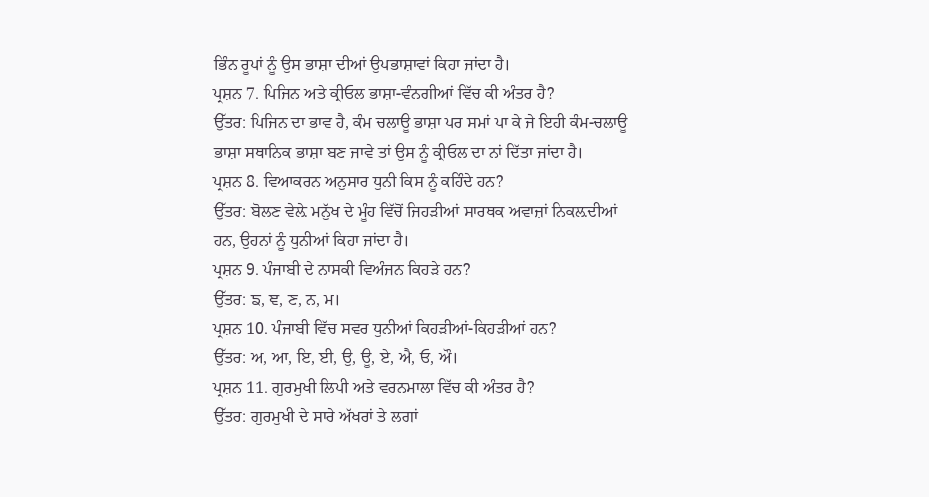ਭਿੰਨ ਰੂਪਾਂ ਨੂੰ ਉਸ ਭਾਸ਼ਾ ਦੀਆਂ ਉਪਭਾਸ਼ਾਵਾਂ ਕਿਹਾ ਜਾਂਦਾ ਹੈ।
ਪ੍ਰਸ਼ਨ 7. ਪਿਜਿਨ ਅਤੇ ਕ੍ਰੀਓਲ ਭਾਸ਼ਾ-ਵੰਨਗੀਆਂ ਵਿੱਚ ਕੀ ਅੰਤਰ ਹੈ?
ਉੱਤਰ: ਪਿਜਿਨ ਦਾ ਭਾਵ ਹੈ, ਕੰਮ ਚਲਾਊ ਭਾਸ਼ਾ ਪਰ ਸਮਾਂ ਪਾ ਕੇ ਜੇ ਇਹੀ ਕੰਮ-ਚਲਾਊ ਭਾਸ਼ਾ ਸਥਾਨਿਕ ਭਾਸ਼ਾ ਬਣ ਜਾਵੇ ਤਾਂ ਉਸ ਨੂੰ ਕ੍ਰੀਓਲ ਦਾ ਨਾਂ ਦਿੱਤਾ ਜਾਂਦਾ ਹੈ।
ਪ੍ਰਸ਼ਨ 8. ਵਿਆਕਰਨ ਅਨੁਸਾਰ ਧੁਨੀ ਕਿਸ ਨੂੰ ਕਹਿੰਦੇ ਹਨ?
ਉੱਤਰ: ਬੋਲਣ ਵੇਲ਼ੇ ਮਨੁੱਖ ਦੇ ਮੂੰਹ ਵਿੱਚੋਂ ਜਿਹੜੀਆਂ ਸਾਰਥਕ ਅਵਾਜ਼ਾਂ ਨਿਕਲ਼ਦੀਆਂ ਹਨ, ਉਹਨਾਂ ਨੂੰ ਧੁਨੀਆਂ ਕਿਹਾ ਜਾਂਦਾ ਹੈ।
ਪ੍ਰਸ਼ਨ 9. ਪੰਜਾਬੀ ਦੇ ਨਾਸਕੀ ਵਿਅੰਜਨ ਕਿਹੜੇ ਹਨ?
ਉੱਤਰ: ਙ, ਞ, ਣ, ਨ, ਮ।
ਪ੍ਰਸ਼ਨ 10. ਪੰਜਾਬੀ ਵਿੱਚ ਸਵਰ ਧੁਨੀਆਂ ਕਿਹੜੀਆਂ-ਕਿਹੜੀਆਂ ਹਨ?
ਉੱਤਰ: ਅ, ਆ, ਇ, ਈ, ਉ, ਊ, ਏ, ਐ, ਓ, ਔ।
ਪ੍ਰਸ਼ਨ 11. ਗੁਰਮੁਖੀ ਲਿਪੀ ਅਤੇ ਵਰਨਮਾਲਾ ਵਿੱਚ ਕੀ ਅੰਤਰ ਹੈ?
ਉੱਤਰ: ਗੁਰਮੁਖੀ ਦੇ ਸਾਰੇ ਅੱਖਰਾਂ ਤੇ ਲਗਾਂ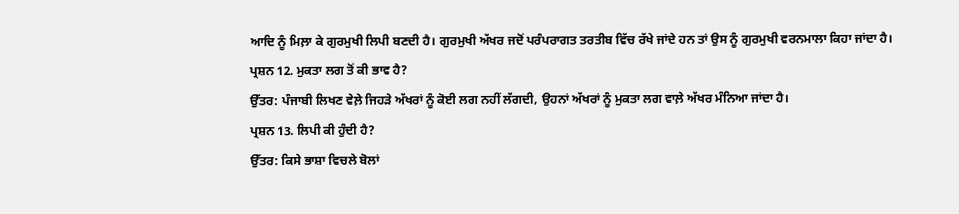ਆਦਿ ਨੂੰ ਮਿਲ਼ਾ ਕੇ ਗੁਰਮੁਖੀ ਲਿਪੀ ਬਣਦੀ ਹੈ। ਗੁਰਮੁਖੀ ਅੱਖਰ ਜਦੋਂ ਪਰੰਪਰਾਗਤ ਤਰਤੀਬ ਵਿੱਚ ਰੱਖੇ ਜਾਂਦੇ ਹਨ ਤਾਂ ਉਸ ਨੂੰ ਗੁਰਮੁਖੀ ਵਰਨਮਾਲਾ ਕਿਹਾ ਜਾਂਦਾ ਹੈ।
ਪ੍ਰਸ਼ਨ 12. ਮੁਕਤਾ ਲਗ ਤੋਂ ਕੀ ਭਾਵ ਹੈ?
ਉੱਤਰ: ਪੰਜਾਬੀ ਲਿਖਣ ਵੇਲ਼ੇ ਜਿਹੜੇ ਅੱਖਰਾਂ ਨੂੰ ਕੋਈ ਲਗ ਨਹੀਂ ਲੱਗਦੀ, ਉਹਨਾਂ ਅੱਖਰਾਂ ਨੂੰ ਮੁਕਤਾ ਲਗ ਵਾਲ਼ੇ ਅੱਖਰ ਮੰਨਿਆ ਜਾਂਦਾ ਹੈ।
ਪ੍ਰਸ਼ਨ 13. ਲਿਪੀ ਕੀ ਹੁੰਦੀ ਹੈ?
ਉੱਤਰ: ਕਿਸੇ ਭਾਸ਼ਾ ਵਿਚਲੇ ਬੋਲਾਂ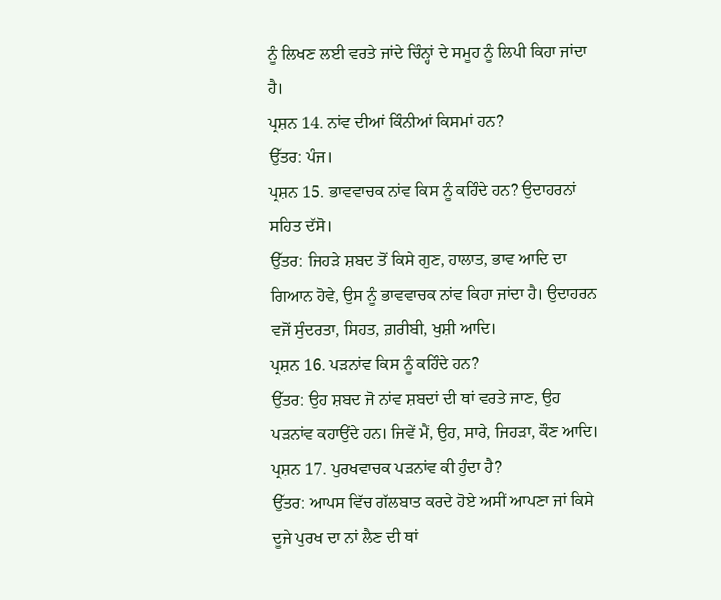ਨੂੰ ਲਿਖਣ ਲਈ ਵਰਤੇ ਜਾਂਦੇ ਚਿੰਨ੍ਹਾਂ ਦੇ ਸਮੂਹ ਨੂੰ ਲਿਪੀ ਕਿਹਾ ਜਾਂਦਾ ਹੈ।
ਪ੍ਰਸ਼ਨ 14. ਨਾਂਵ ਦੀਆਂ ਕਿੰਨੀਆਂ ਕਿਸਮਾਂ ਹਨ?
ਉੱਤਰ: ਪੰਜ।
ਪ੍ਰਸ਼ਨ 15. ਭਾਵਵਾਚਕ ਨਾਂਵ ਕਿਸ ਨੂੰ ਕਹਿੰਦੇ ਹਨ? ਉਦਾਹਰਨਾਂ ਸਹਿਤ ਦੱਸੋ।
ਉੱਤਰ: ਜਿਹੜੇ ਸ਼ਬਦ ਤੋਂ ਕਿਸੇ ਗੁਣ, ਹਾਲਾਤ, ਭਾਵ ਆਦਿ ਦਾ ਗਿਆਨ ਹੋਵੇ, ਉਸ ਨੂੰ ਭਾਵਵਾਚਕ ਨਾਂਵ ਕਿਹਾ ਜਾਂਦਾ ਹੈ। ਉਦਾਹਰਨ ਵਜੋਂ ਸੁੰਦਰਤਾ, ਸਿਹਤ, ਗ਼ਰੀਬੀ, ਖੁਸ਼ੀ ਆਦਿ।
ਪ੍ਰਸ਼ਨ 16. ਪੜਨਾਂਵ ਕਿਸ ਨੂੰ ਕਹਿੰਦੇ ਹਨ?
ਉੱਤਰ: ਉਹ ਸ਼ਬਦ ਜੋ ਨਾਂਵ ਸ਼ਬਦਾਂ ਦੀ ਥਾਂ ਵਰਤੇ ਜਾਣ, ਉਹ ਪੜਨਾਂਵ ਕਹਾਉਂਦੇ ਹਨ। ਜਿਵੇਂ ਮੈਂ, ਉਹ, ਸਾਰੇ, ਜਿਹੜਾ, ਕੌਣ ਆਦਿ।
ਪ੍ਰਸ਼ਨ 17. ਪੁਰਖਵਾਚਕ ਪੜਨਾਂਵ ਕੀ ਹੁੰਦਾ ਹੈ?
ਉੱਤਰ: ਆਪਸ ਵਿੱਚ ਗੱਲਬਾਤ ਕਰਦੇ ਹੋਏ ਅਸੀਂ ਆਪਣਾ ਜਾਂ ਕਿਸੇ ਦੂਜੇ ਪੁਰਖ ਦਾ ਨਾਂ ਲੈਣ ਦੀ ਥਾਂ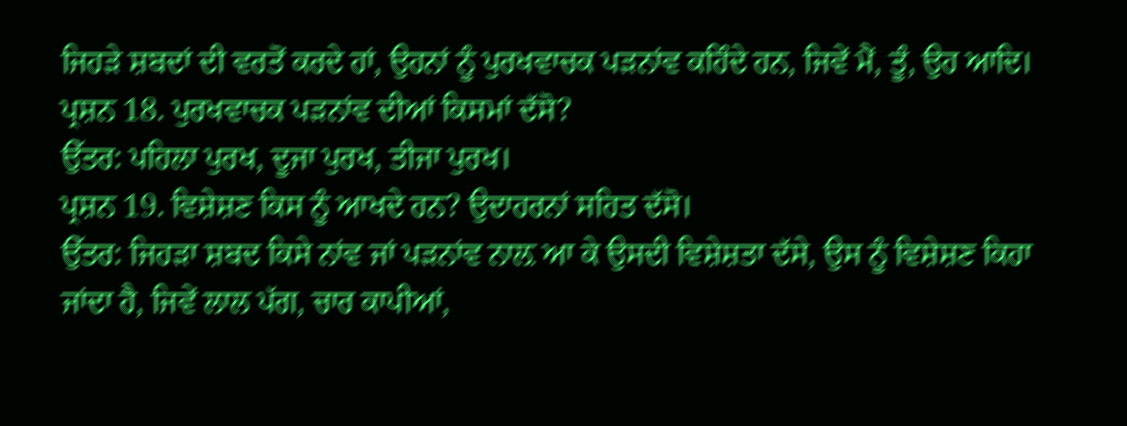ਜਿਹੜੇ ਸ਼ਬਦਾਂ ਦੀ ਵਰਤੋਂ ਕਰਦੇ ਹਾਂ, ਉਹਨਾਂ ਨੂੰ ਪੁਰਖਵਾਚਕ ਪੜਨਾਂਵ ਕਹਿੰਦੇ ਹਨ, ਜਿਵੇਂ ਮੈਂ, ਤੂੰ, ਉਹ ਆਦਿ।
ਪ੍ਰਸ਼ਨ 18. ਪੁਰਖਵਾਚਕ ਪੜਨਾਂਵ ਦੀਆਂ ਕਿਸਮਾਂ ਦੱਸੋ?
ਉੱਤਰ: ਪਹਿਲਾ ਪੁਰਖ, ਦੂਜਾ ਪੁਰਖ, ਤੀਜਾ ਪੁਰਖ।
ਪ੍ਰਸ਼ਨ 19. ਵਿਸ਼ੇਸ਼ਣ ਕਿਸ ਨੂੰ ਆਖਦੇ ਹਨ? ਉਦਾਹਰਨਾਂ ਸਹਿਤ ਦੱਸੋ।
ਉੱਤਰ: ਜਿਹੜਾ ਸ਼ਬਦ ਕਿਸੇ ਨਾਂਵ ਜਾਂ ਪੜਨਾਂਵ ਨਾਲ਼ ਆ ਕੇ ਉਸਦੀ ਵਿਸ਼ੇਸ਼ਤਾ ਦੱਸੇ, ਉਸ ਨੂੰ ਵਿਸ਼ੇਸ਼ਣ ਕਿਹਾ ਜਾਂਦਾ ਹੈ, ਜਿਵੇਂ ਲਾਲ ਪੱਗ, ਚਾਰ ਕਾਪੀਆਂ,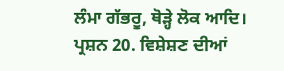ਲੰਮਾ ਗੱਭਰੂ, ਥੋੜ੍ਹੇ ਲੋਕ ਆਦਿ।
ਪ੍ਰਸ਼ਨ 20. ਵਿਸ਼ੇਸ਼ਣ ਦੀਆਂ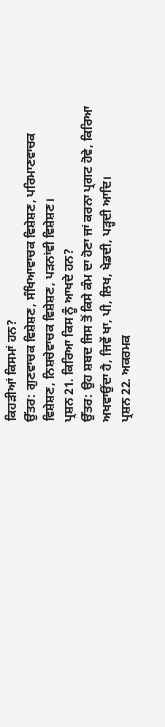ਕਿਹੜੀਆਂ ਕਿਸਮਾਂ ਹਨ?
ਉੱਤਰ: ਗੁਣਵਾਚਕ ਵਿਸ਼ੇਸ਼ਣ, ਸੰਖਿਆਵਾਚਕ ਵਿਸ਼ੇਸ਼ਣ, ਪਰਿਮਾਣਵਾਚਕ ਵਿਸ਼ੇਸ਼ਣ, ਨਿਸ਼ਚੇਵਾਚਕ ਵਿਸ਼ੇਸ਼ਣ, ਪੜਨਾਂਵੀ ਵਿਸ਼ੇਸ਼ਣ।
ਪ੍ਰਸ਼ਨ 21. ਕਿਰਿਆ ਕਿਸ ਨੂੰ ਆਖਦੇ ਹਨ?
ਉੱਤਰ: ਉਹ ਸ਼ਬਦ ਜਿਸ ਤੋਂ ਕਿਸੇ ਕੰਮ ਦਾ ਹੋਣਾ ਜਾਂ ਕਰਨਾ ਪ੍ਰਗਟ ਹੋਵੇ, ਕਿਰਿਆ ਅਖਵਾਉਂਦਾ ਹੈ, ਜਿਵੇਂ ਖਾ, ਪੀ, ਲਿਖ, ਖੇਡਦੀ, ਪੜ੍ਹਦੀ ਆਦਿ।
ਪ੍ਰਸ਼ਨ 22. ਅਕਰਮਕ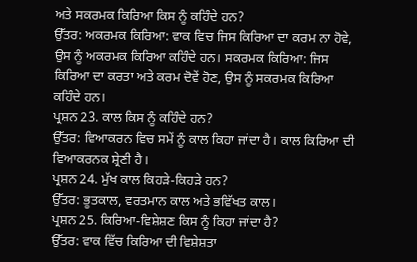ਅਤੇ ਸਕਰਮਕ ਕਿਰਿਆ ਕਿਸ ਨੂੰ ਕਹਿੰਦੇ ਹਨ?
ਉੱਤਰ: ਅਕਰਮਕ ਕਿਰਿਆ: ਵਾਕ ਵਿਚ ਜਿਸ ਕਿਰਿਆ ਦਾ ਕਰਮ ਨਾ ਹੋਵੇ, ਉਸ ਨੂੰ ਅਕਰਮਕ ਕਿਰਿਆ ਕਹਿੰਦੇ ਹਨ। ਸਕਰਮਕ ਕਿਰਿਆ: ਜਿਸ ਕਿਰਿਆ ਦਾ ਕਰਤਾ ਅਤੇ ਕਰਮ ਦੋਵੇਂ ਹੋਣ, ਉਸ ਨੂੰ ਸਕਰਮਕ ਕਿਰਿਆ ਕਹਿੰਦੇ ਹਨ।
ਪ੍ਰਸ਼ਨ 23. ਕਾਲ ਕਿਸ ਨੂੰ ਕਹਿੰਦੇ ਹਨ?
ਉੱਤਰ: ਵਿਆਕਰਨ ਵਿਚ ਸਮੇਂ ਨੂੰ ਕਾਲ ਕਿਹਾ ਜਾਂਦਾ ਹੈ। ਕਾਲ ਕਿਰਿਆ ਦੀ ਵਿਆਕਰਨਕ ਸ਼੍ਰੇਣੀ ਹੈ।
ਪ੍ਰਸ਼ਨ 24. ਮੁੱਖ ਕਾਲ ਕਿਹੜੇ-ਕਿਹੜੇ ਹਨ?
ਉੱਤਰ: ਭੂਤਕਾਲ, ਵਰਤਮਾਨ ਕਾਲ ਅਤੇ ਭਵਿੱਖਤ ਕਾਲ।
ਪ੍ਰਸ਼ਨ 25. ਕਿਰਿਆ-ਵਿਸ਼ੇਸ਼ਣ ਕਿਸ ਨੂੰ ਕਿਹਾ ਜਾਂਦਾ ਹੈ?
ਉੱਤਰ: ਵਾਕ ਵਿੱਚ ਕਿਰਿਆ ਦੀ ਵਿਸ਼ੇਸ਼ਤਾ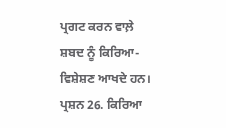ਪ੍ਰਗਟ ਕਰਨ ਵਾਲ਼ੇ ਸ਼ਬਦ ਨੂੰ ਕਿਰਿਆ-ਵਿਸ਼ੇਸ਼ਣ ਆਖਦੇ ਹਨ।
ਪ੍ਰਸ਼ਨ 26. ਕਿਰਿਆ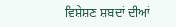ਵਿਸ਼ੇਸ਼ਣ ਸ਼ਬਦਾਂ ਦੀਆਂ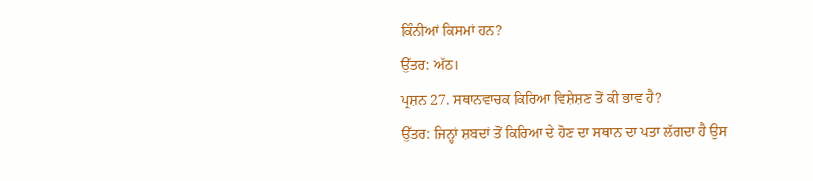ਕਿੰਨੀਆਂ ਕਿਸਮਾਂ ਹਨ?
ਉੱਤਰ: ਅੱਠ।
ਪ੍ਰਸ਼ਨ 27. ਸਥਾਨਵਾਚਕ ਕਿਰਿਆ ਵਿਸ਼ੇਸ਼ਣ ਤੋਂ ਕੀ ਭਾਵ ਹੈ?
ਉੱਤਰ: ਜਿਨ੍ਹਾਂ ਸ਼ਬਦਾਂ ਤੋਂ ਕਿਰਿਆ ਦੇ ਹੋਣ ਦਾ ਸਥਾਨ ਦਾ ਪਤਾ ਲੱਗਦਾ ਹੈ ਉਸ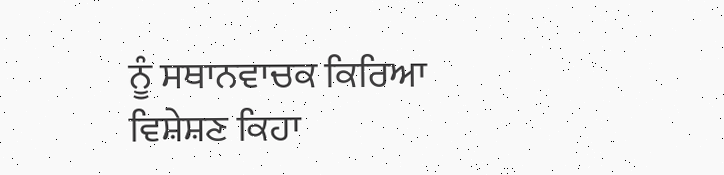ਨੂੰ ਸਥਾਨਵਾਚਕ ਕਿਰਿਆ ਵਿਸ਼ੇਸ਼ਣ ਕਿਹਾ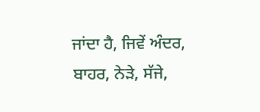ਜਾਂਦਾ ਹੈ, ਜਿਵੇਂ ਅੰਦਰ, ਬਾਹਰ, ਨੇੜੇ, ਸੱਜੇ,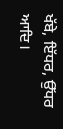ਖੱਬੇ, ਇੱਧਰ, ਉੱਧਰ ਆਦਿ।